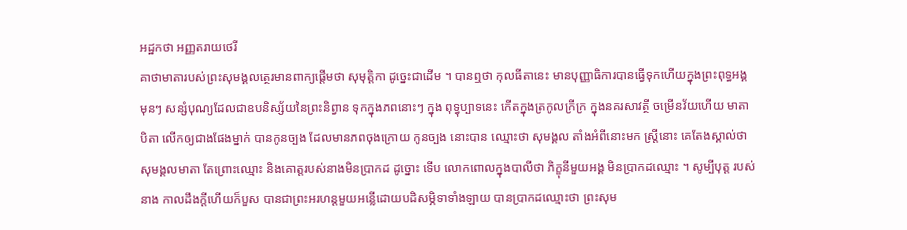អដ្ឋកថា អញ្ញតរាយថេរី
គាថាមាតារបស់ព្រះសុមង្គលត្ថេរមានពាក្យផ្តើមថា សុមុត្តិកា ដូច្នេះជាដើម ។ បានឮថា កុលធីតានេះ មានបុញ្ញាធិការបានធ្វើទុកហើយក្នុងព្រះពុទ្ធអង្គ មុនៗ សន្សំបុណ្យដែលជាឧបនិស្ស័យនៃព្រះនិព្វាន ទុកក្នុងភពនោះៗ ក្នុង ពុទ្ធុប្បាទនេះ កើតក្នុងត្រកូលក្រីក្រ ក្នុងនគរសាវត្ថី ចម្រើនវ័យហើយ មាតាបិតា លើកឲ្យជាងផែងម្នាក់ បានកូនច្បង ដែលមានភពចុងក្រោយ កូនច្បង នោះបាន ឈ្មោះថា សុមង្គល តាំងអំពីនោះមក ស្ត្រីនោះ គេតែងស្គាល់ថា សុមង្គលមាតា តែព្រោះឈ្មោះ និងគោត្តរបស់នាងមិនប្រាកដ ដូច្នោះ ទើប លោកពោលក្នុងបាលីថា ភិក្ខុនីមួយអង្គ មិនប្រាកដឈ្មោះ ។ សូម្បីបុត្ត របស់នាង កាលដឹងក្តីហើយក៏បួស បានជាព្រះអរហន្តមួយអន្លើដោយបដិសម្ភិទាទាំងឡាយ បានប្រាកដឈ្មោះថា ព្រះសុម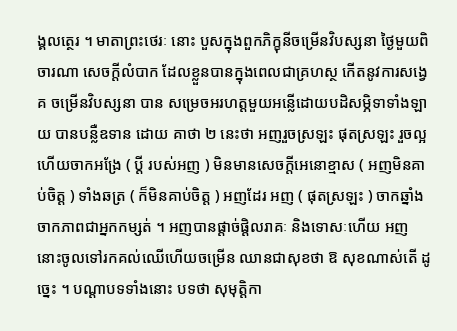ង្គលត្ថេរ ។ មាតាព្រះថេរៈ នោះ បួសក្នុងពួកភិក្ខុនីចម្រើនវិបស្សនា ថ្ងៃមួយពិចារណា សេចក្តីលំបាក ដែលខ្លួនបានក្នុងពេលជាគ្រហស្ថ កើតនូវការសង្វេគ ចម្រើនវិបស្សនា បាន សម្រេចអរហត្តមួយអន្លើដោយបដិសម្ភិទាទាំងឡាយ បានបន្លឺឧទាន ដោយ គាថា ២ នេះថា អញរួចស្រឡះ ផុតស្រឡះ រួចល្អហើយចាកអង្រែ ( ប្តី របស់អញ ) មិនមានសេចក្តីអេនោខ្មាស ( អញមិនគាប់ចិត្ត ) ទាំងឆត្រ ( ក៏មិនគាប់ចិត្ត ) អញដែរ អញ ( ផុតស្រឡះ ) ចាកឆ្នាំង ចាកភាពជាអ្នកកម្សត់ ។ អញបានផ្តាច់ផ្តិលរាគៈ និងទោសៈហើយ អញនោះចូលទៅរកគល់ឈើហើយចម្រើន ឈានជាសុខថា ឱ សុខណាស់តើ ដូច្នេះ ។ បណ្តាបទទាំងនោះ បទថា សុមុត្តិកា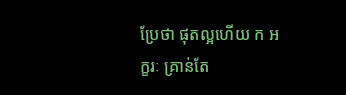ប្រែថា ផុតល្អហើយ ក អក្ខរៈ គ្រាន់តែ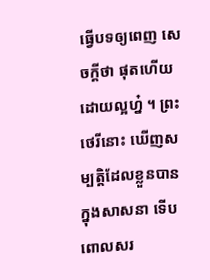ធ្វើបទឲ្យពេញ សេចក្តីថា ផុតហើយដោយល្អហ្ន៎ ។ ព្រះថេរីនោះ ឃើញសម្បត្តិដែលខ្លួនបានក្នុងសាសនា ទើបពោលសរ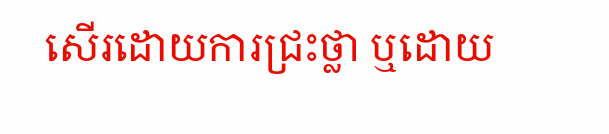សើរដោយការជ្រះថ្លា ឬដោយ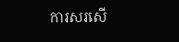ការសរសើ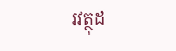រវត្ថុដ